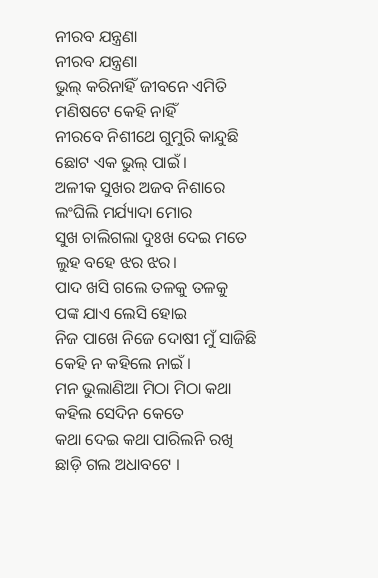ନୀରବ ଯନ୍ତ୍ରଣା
ନୀରବ ଯନ୍ତ୍ରଣା
ଭୁଲ୍ କରିନାହିଁ ଜୀବନେ ଏମିତି
ମଣିଷଟେ କେହି ନାହିଁ
ନୀରବେ ନିଶୀଥେ ଗୁମୁରି କାନ୍ଦୁଛି
ଛୋଟ ଏକ ଭୁଲ୍ ପାଇଁ ।
ଅଳୀକ ସୁଖର ଅଜବ ନିଶାରେ
ଲଂଘିଲି ମର୍ଯ୍ୟାଦା ମୋର
ସୁଖ ଚାଲିଗଲା ଦୁଃଖ ଦେଇ ମତେ
ଲୁହ ବହେ ଝର ଝର।
ପାଦ ଖସି ଗଲେ ତଳକୁ ତଳକୁ
ପଙ୍କ ଯାଏ ଲେସି ହୋଇ
ନିଜ ପାଖେ ନିଜେ ଦୋଷୀ ମୁଁ ସାଜିଛି
କେହି ନ କହିଲେ ନାଇଁ ।
ମନ ଭୁଲାଣିଆ ମିଠା ମିଠା କଥା
କହିଲ ସେଦିନ କେତେ
କଥା ଦେଇ କଥା ପାରିଲନି ରଖି
ଛାଡ଼ି ଗଲ ଅଧାବଟେ ।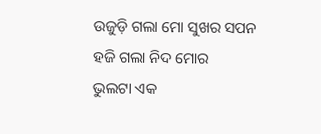ଉଜୁଡ଼ି ଗଲା ମୋ ସୁଖର ସପନ
ହଜି ଗଲା ନିଦ ମୋର
ଭୁଲଟା ଏକ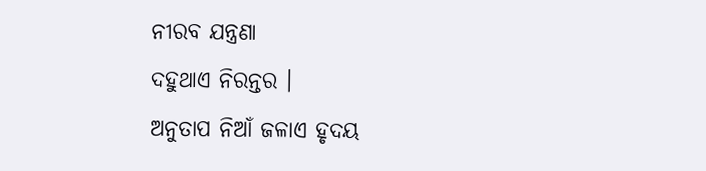ନୀରବ ଯନ୍ତ୍ରଣା
ଦହୁଥାଏ ନିରନ୍ତର ।
ଅନୁତାପ ନିଆଁ ଜଳାଏ ହୃଦୟ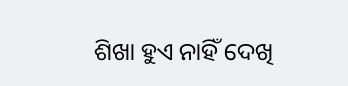ଶିଖା ହୁଏ ନାହିଁ ଦେଖି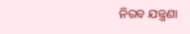ନିରବ ଯନ୍ତ୍ରଣା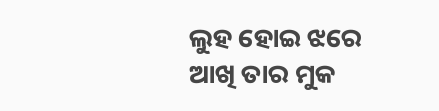ଲୁହ ହୋଇ ଝରେ
ଆଖି ତାର ମୁକ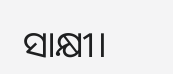ସାକ୍ଷୀ।